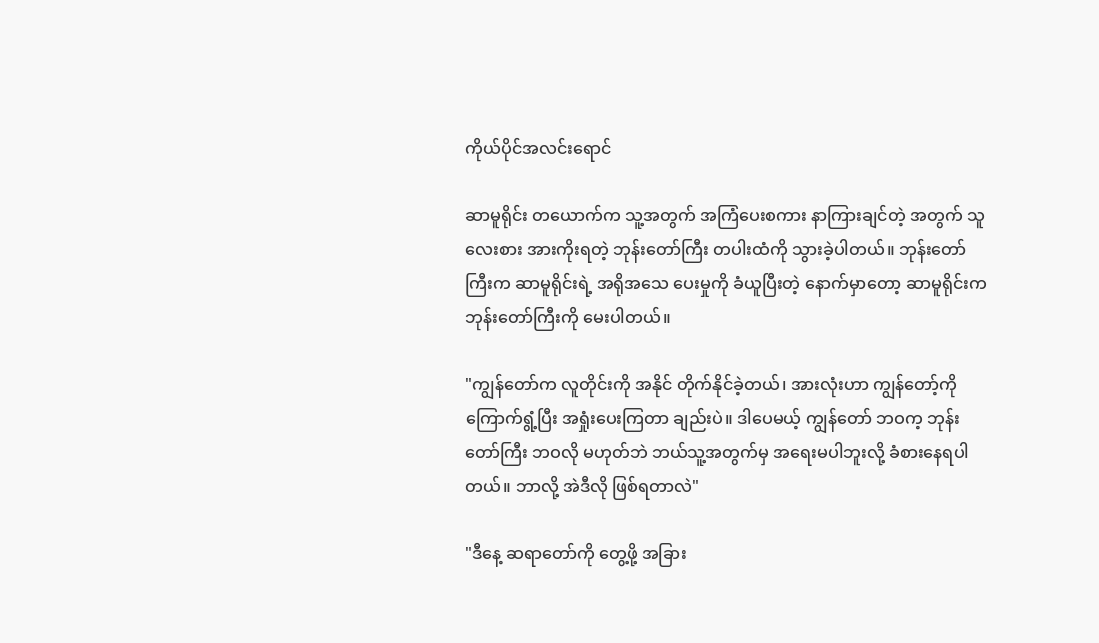ကိုယ်ပိုင်အလင်းရောင်

ဆာမူရိုင်း တယောက်က သူ့အတွက် အကြံပေးစကား နာကြားချင်တဲ့ အတွက် သူလေးစား အားကိုးရတဲ့ ဘုန်းတော်ကြီး တပါးထံကို သွားခဲ့ပါတယ်။ ဘုန်းတော်ကြီးက ဆာမူရိုင်းရဲ့ အရိုအသေ ပေးမှုကို ခံယူပြီးတဲ့ နောက်မှာတော့ ဆာမူရိုင်းက ဘုန်းတော်ကြီးကို မေးပါတယ်။

"ကျွန်တော်က လူတိုင်းကို အနိုင် တိုက်နိုင်ခဲ့တယ်၊ အားလုံးဟာ ကျွန်တော့်ကို ကြောက်ရွံ့ပြီး အရှုံးပေးကြတာ ချည်းပဲ။ ဒါပေမယ့် ကျွန်တော် ဘဝက့ ဘုန်းတော်ကြီး ဘဝလို မဟုတ်ဘဲ ဘယ်သူ့အတွက်မှ အရေးမပါဘူးလို့ ခံစားနေရပါတယ်။ ဘာလို့ အဲဒီလို ဖြစ်ရတာလဲ"

"ဒီနေ့ ဆရာတော်ကို တွေ့ဖို့ အခြား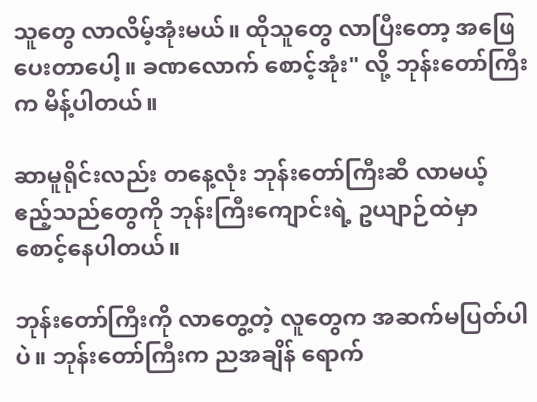သူတွေ လာလိမ့်အုံးမယ်။ ထိုသူတွေ လာပြီးတော့ အဖြေပေးတာပေါ့။ ခဏလောက် စောင့်အုံး" လို့ ဘုန်းတော်ကြီးက မိန့်ပါတယ်။

ဆာမူရိုင်းလည်း တနေ့လုံး ဘုန်းတော်ကြီးဆီ လာမယ့် ဧည့်သည်တွေကို ဘုန်းကြီးကျောင်းရဲ့ ဥယျာဉ်ထဲမှာ စောင့်နေပါတယ်။

ဘုန်းတော်ကြီးကို လာတွေ့တဲ့ လူတွေက အဆက်မပြတ်ပါပဲ။ ဘုန်းတော်ကြီးက ညအချိန် ရောက်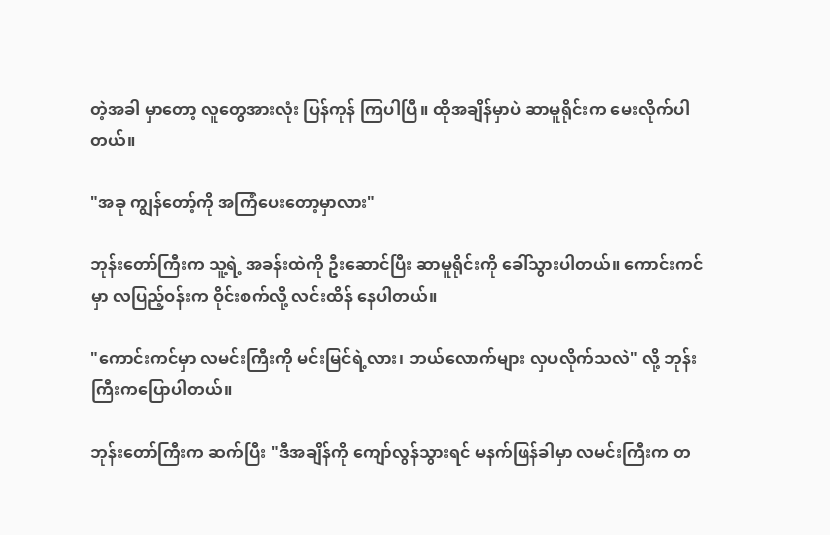တဲ့အခါ မှာတော့ လူတွေအားလုံး ပြန်ကုန် ကြပါပြီ။ ထိုအချိန်မှာပဲ ဆာမူရိုင်းက မေးလိုက်ပါတယ်။

"အခု ကျွန်တော့်ကို အကြံပေးတော့မှာလား"

ဘုန်းတော်ကြီးက သူ့ရဲ့ အခန်းထဲကို ဦးဆောင်ပြီး ဆာမူရိုင်းကို ခေါ်သွားပါတယ်။ ကောင်းကင်မှာ လပြည့်ဝန်းက ဝိုင်းစက်လို့ လင်းထိန် နေပါတယ်။

"ကောင်းကင်မှာ လမင်းကြီးကို မင်းမြင်ရဲ့လား၊ ဘယ်လောက်များ လှပလိုက်သလဲ" လို့ ဘုန်းကြီးကပြောပါတယ်။

ဘုန်းတော်ကြီးက ဆက်ပြီး "ဒီအချိန်ကို ကျော်လွန်သွားရင် မနက်ဖြန်ခါမှာ လမင်းကြီးက တ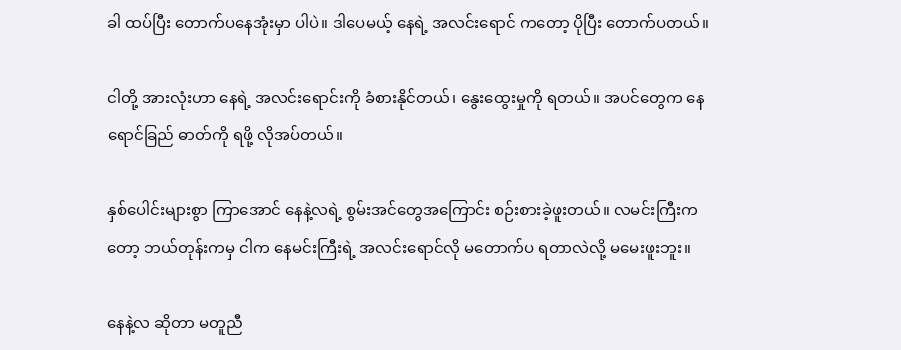ခါ ထပ်ပြီး တောက်ပနေအုံးမှာ ပါပဲ။ ဒါပေမယ့် နေရဲ့ အလင်းရောင် ကတော့ ပိုပြီး တောက်ပတယ်။

ငါတို့ အားလုံးဟာ နေရဲ့ အလင်းရောင်းကို ခံစားနိုင်တယ်၊ နွေးထွေးမှုကို ရတယ်။ အပင်တွေက နေရောင်ခြည် ဓာတ်ကို ရဖို့ လိုအပ်တယ်။

နှစ်ပေါင်းများစွာ ကြာအောင် နေနဲ့လရဲ့ စွမ်းအင်တွေအကြောင်း စဉ်းစားခဲ့ဖူးတယ်။ လမင်းကြီးကတော့ ဘယ်တုန်းကမှ ငါက နေမင်းကြီးရဲ့ အလင်းရောင်လို မတောက်ပ ရတာလဲလို့ မမေးဖူးဘူး။

နေနဲ့လ ဆိုတာ မတူညီ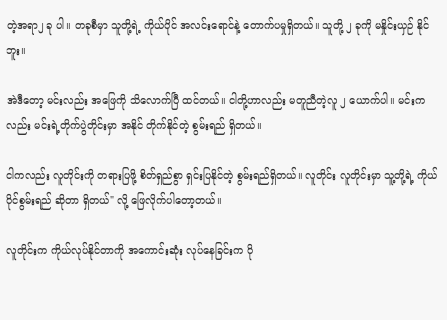တဲ့အရာ၂ ခု ပါ။ တခုစီမှာ သူတို့ရဲ့ ကိုယ်ပိုင် အလင်းရောင်နဲ့ တောက်ပမှုရှိတယ်။ သူတို့ ၂ ခုကို မနှိုင်းယှဉ် နိုင်ဘူး။

အဲဒီတော့ မင်းလည်း အဖြေကို သိလောက်ပြီ ထင်တယ်။ ငါတို့ဟာလည်း မတူညီတဲ့လူ ၂ ယောက်ပါ။ မင်းကလည်း မင်းရဲ့တိုက်ပွဲတိုင်းမှာ အနိုင် တိုက်နိုင်တဲ့ စွမ်းရည် ရှိတယ်။

ငါကလည်း လူတိုင်းကို တရားပြဖို့ စိတ်ရှည်စွာ ရှင်းပြနိုင်တဲ့ စွမ်းရည်ရှိတယ်။ လူတိုင်း လူတိုင်းမှာ သူ့တို့ရဲ့ ကိုယ်ပိုင်စွမ်းရည် ဆိုတာ ရှိတယ်" လို့ ဖြေလိုက်ပါတော့တယ်။

လူတိုင်းက ကိုယ်လုပ်နိုင်တာကို အကောင်းဆုံး လုပ်နေခြင်းက ပို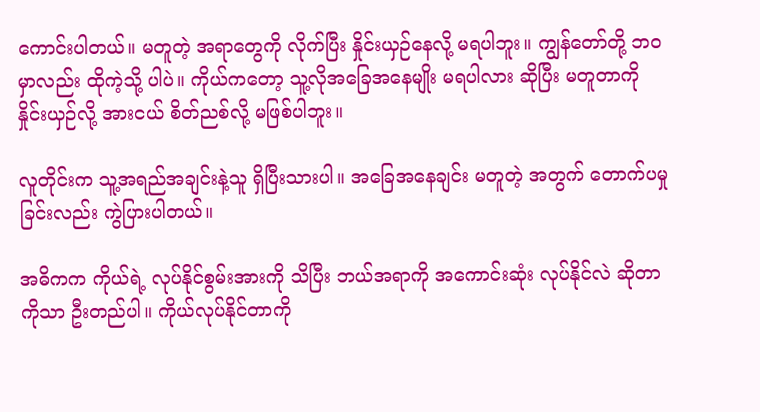ကောင်းပါတယ်။ မတူတဲ့ အရာတွေကို လိုက်ပြီး နှိုင်းယှဉ်နေလို့ မရပါဘူး။ ကျွန်တော်တို့ ဘဝမှာလည်း ထိုကဲ့သို့ ပါပဲ။ ကိုယ်ကတော့ သူ့လိုအခြေအနေမျိုး မရပါလား ဆိုပြီး မတူတာကို နှိုင်းယှဉ်လို့ အားငယ် စိတ်ညစ်လို့ မဖြစ်ပါဘူး။

လူတိုင်းက သူ့အရည်အချင်းနဲ့သူ ရှိပြီးသားပါ။ အခြေအနေချင်း မတူတဲ့ အတွက် တောက်ပမှုခြင်းလည်း ကွဲပြားပါတယ်။

အဓိကက ကိုယ်ရဲ့ လုပ်နိုင်စွမ်းအားကို သိပြီး ဘယ်အရာကို အကောင်းဆုံး လုပ်နိုင်လဲ ဆိုတာကိုသာ ဦးတည်ပါ။ ကိုယ်လုပ်နိုင်တာကို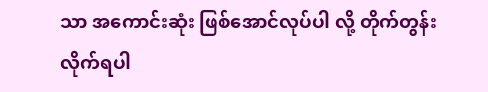သာ အကောင်းဆုံး ဖြစ်အောင်လုပ်ပါ လို့ တိုက်တွန်းလိုက်ရပါ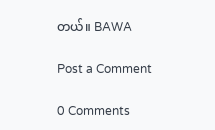တယ်။ BAWA

Post a Comment

0 Comments